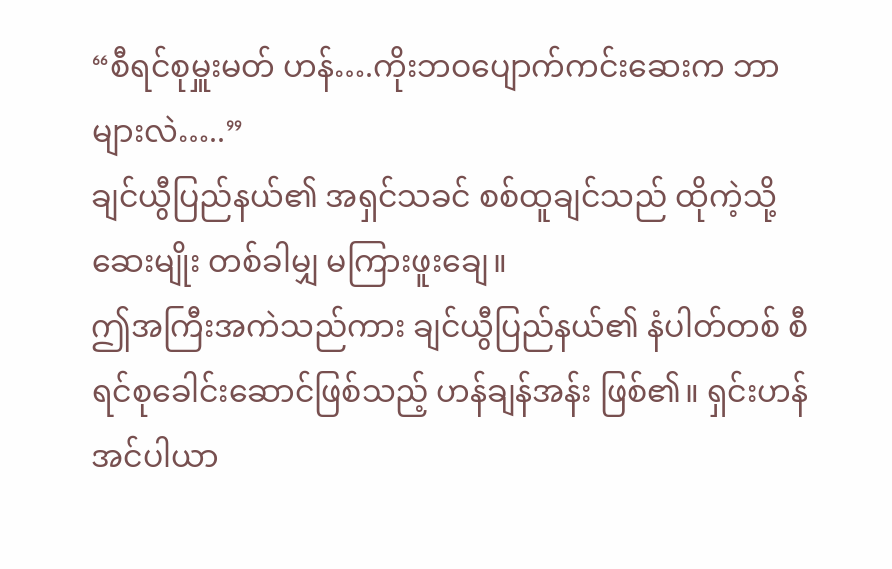“စီရင်စုမှူးမတ် ဟန်….ကိုးဘဝပျောက်ကင်းဆေးက ဘာများလဲ…..”
ချင်ယွီပြည်နယ်၏ အရှင်သခင် စစ်ထူချင်သည် ထိုကဲ့သို့ ဆေးမျိုး တစ်ခါမျှ မကြားဖူးချေ။
ဤအကြီးအကဲသည်ကား ချင်ယွီပြည်နယ်၏ နံပါတ်တစ် စီရင်စုခေါင်းဆောင်ဖြစ်သည့် ဟန်ချန်အန်း ဖြစ်၏။ ရှင်းဟန်အင်ပါယာ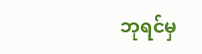ဘုရင်မှ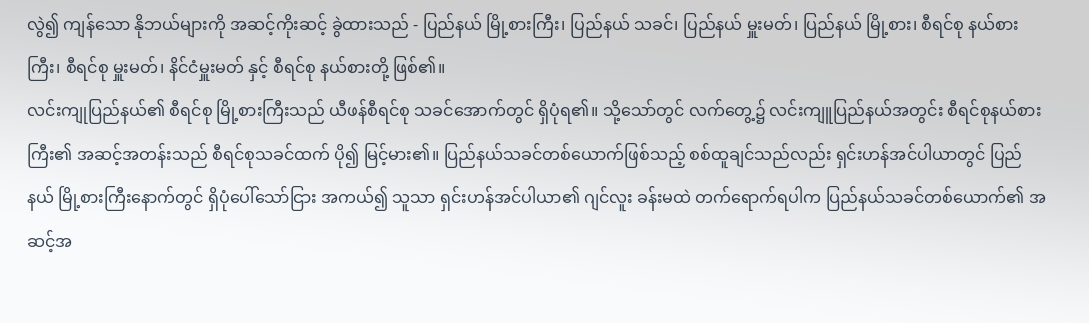လွဲ၍ ကျန်သော နိုဘယ်များကို အဆင့်ကိုးဆင့် ခွဲထားသည် - ပြည်နယ် မြို့စားကြီး၊ ပြည်နယ် သခင်၊ ပြည်နယ် မှူးမတ်၊ ပြည်နယ် မြို့စား၊ စီရင်စု နယ်စားကြီး၊ စီရင်စု မှူးမတ်၊ နိင်ငံမှူးမတ် နှင့် စီရင်စု နယ်စားတို့ ဖြစ်၏။
လင်းကျုပြည်နယ်၏ စီရင်စု မြို့စားကြီးသည် ယီဖန်စီရင်စု သခင်အောက်တွင် ရှိပုံရ၏။ သို့သော်တွင် လက်တွေ့၌ လင်းကျူပြည်နယ်အတွင်း စီရင်စုနယ်စားကြီး၏ အဆင့်အတန်းသည် စီရင်စုသခင်ထက် ပို၍ မြင့်မား၏။ ပြည်နယ်သခင်တစ်ယောက်ဖြစ်သည့် စစ်ထူချင်သည်လည်း ရှင်းဟန်အင်ပါယာတွင် ပြည်နယ် မြို့စားကြီးနောက်တွင် ရှိပုံပေါ်သော်ငြား အကယ်၍ သူသာ ရှင်းဟန်အင်ပါယာ၏ ဂျင်လူး ခန်းမထဲ တက်ရောက်ရပါက ပြည်နယ်သခင်တစ်ယောက်၏ အဆင့်အ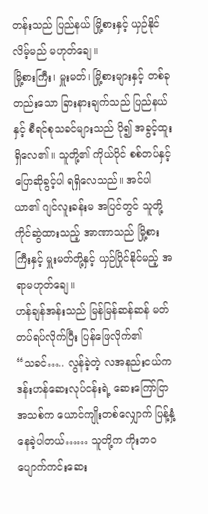တန်းသည် ပြည်နယ် မြို့စားနှင့် ယှဉ်နိုင်လိမ့်မည် မဟုတ်ချေ။
မြို့စားကြီး၊ မှူးမတ်၊ မြို့စားများနှင့် တစ်ခုတည်းသော ခြားနားချက်သည် ပြည်နယ်နှင့် စီရင်စုသခင်များသည် ပို၍ အခွင့်ထူးရှိလေ၏။ သူတို့၏ ကိုယ်ပိုင် စစ်တပ်နှင့် ပြောဆိုခွင့်ပါ ရရှိလေသည်။ အင်ပါယာ၏ ဂျင်လူးခန်းမ အပြင်တွင် သူတို့ကိုင်ဆွဲထားသည့် အာဏာသည် မြို့စားကြီးနှင့် မှူးမတ်တို့နှင့် ယှဉ်ပြိုင်နိုင်မည့် အရာမဟုတ်ချေ။
ဟန်ချန်အန်းသည် မြန်မြန်ဆန်ဆန် မတ်တပ်ရပ်လိုက်ပြီး ပြန်ဖြေလိုက်၏
“သခင်….. လွန်ခဲ့တဲ့ လအနည်းငယ်က ဒန်းဟန်ဆေးလုပ်ငန်းရဲ့ ဆေးကြော်ငြာအသစ်က ယောင်ကျိုးတစ်လျှောက် ပြန့်နှံ့နေခဲ့ပါတယ်…… သူတို့က ကိုးဘဝပျောက်ကင်းဆေး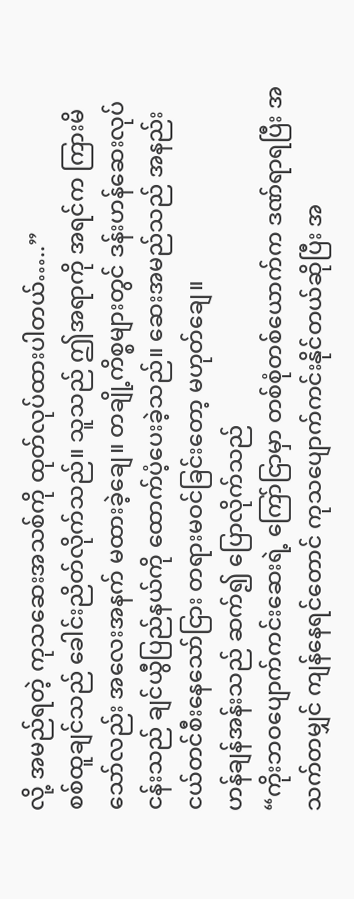လို့ အမည်ရတဲ့ ကုသဆေးအသစ်ကို ထုတ်လုပ်ထားပါတယ်…..”
စစ်ထူချင်သည် ခေါင်းညိတ်လိုက်သည်။ သူသည် ဤအရာကို အရင်က ကြားမိသော်လည်း အလေးအနက် မထားခဲ့ချေ။ တချို့ကိစ္စများတွင် ဒန်းဟန်ဆေးလုပ်ငန်းသည် ချင်ယွီပြည်နယ်ကို ထောက်ပံ့ပေးခဲ့သည်။ ဆေးအမည်သည် အနည်းငယ်တင်စီးနေသော်ငြား တရားမဝင်ခြင်းတော့ မဟုတ်ချေ။
ဟန်ချန်အန်းသည် ဆက်၍ ပြောလိုက်သည်
“ကိုးဘဝပျောက်ကင်းဆေးရဲ့ ကြော်ငြာမှာ တစ်စုံတစ်ယောက်က ဒဏ်ရာရပြီး အသက်တမျှင် ကျန်နေရင်တောင် ကုသပျောက်ကင်းနိုင်တယ်ဆိုပြီး အ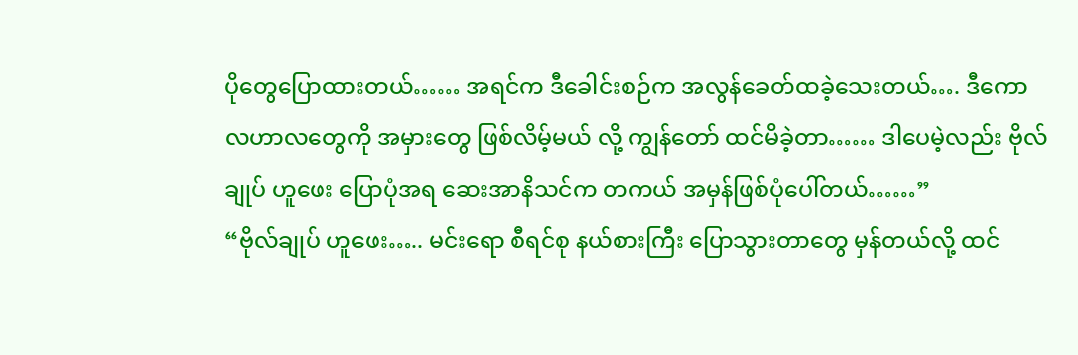ပိုတွေပြောထားတယ်…… အရင်က ဒီခေါင်းစဉ်က အလွန်ခေတ်ထခဲ့သေးတယ်…. ဒီကောလဟာလတွေကို အမှားတွေ ဖြစ်လိမ့်မယ် လို့ ကျွန်တော် ထင်မိခဲ့တာ…… ဒါပေမဲ့လည်း ဗိုလ်ချုပ် ဟူဖေး ပြောပုံအရ ဆေးအာနိသင်က တကယ် အမှန်ဖြစ်ပုံပေါ်တယ်……”
“ဗိုလ်ချုပ် ဟူဖေး….. မင်းရော စီရင်စု နယ်စားကြီး ပြောသွားတာတွေ မှန်တယ်လို့ ထင်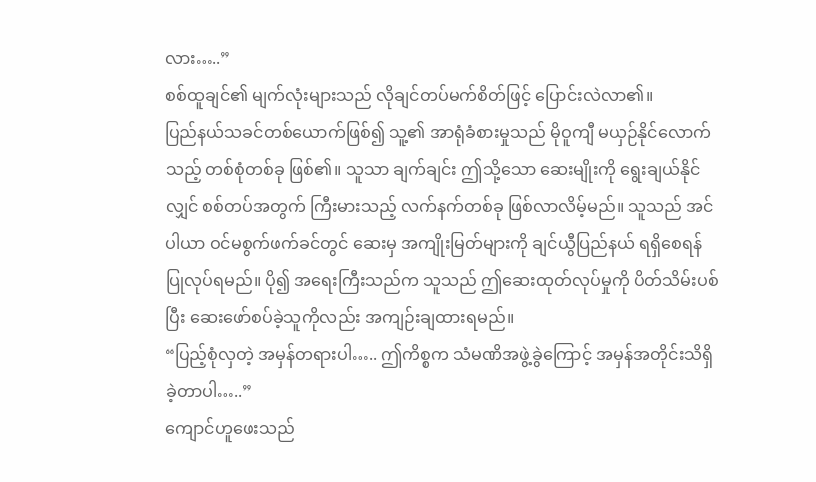လား…..”
စစ်ထူချင်၏ မျက်လုံးများသည် လိုချင်တပ်မက်စိတ်ဖြင့် ပြောင်းလဲလာ၏။
ပြည်နယ်သခင်တစ်ယောက်ဖြစ်၍ သူ့၏ အာရုံခံစားမှုသည် မိုဝူကျီ မယှဉ်နိုင်လောက်သည့် တစ်စုံတစ်ခု ဖြစ်၏။ သူသာ ချက်ချင်း ဤသို့သော ဆေးမျိုးကို ရွေးချယ်နိုင်လျှင် စစ်တပ်အတွက် ကြီးမားသည့် လက်နက်တစ်ခု ဖြစ်လာလိမ့်မည်။ သူသည် အင်ပါယာ ဝင်မစွက်ဖက်ခင်တွင် ဆေးမှ အကျိုးမြတ်များကို ချင်ယွီပြည်နယ် ရရှိစေရန် ပြုလုပ်ရမည်။ ပို၍ အရေးကြီးသည်က သူသည် ဤဆေးထုတ်လုပ်မှုကို ပိတ်သိမ်းပစ်ပြီး ဆေးဖော်စပ်ခဲ့သူကိုလည်း အကျဉ်းချထားရမည်။
“ပြည့်စုံလှတဲ့ အမှန်တရားပါ….. ဤကိစ္စက သံမဏိအဖွဲ့ခွဲကြောင့် အမှန်အတိုင်းသိရှိခဲ့တာပါ…..”
ကျောင်ဟူဖေးသည်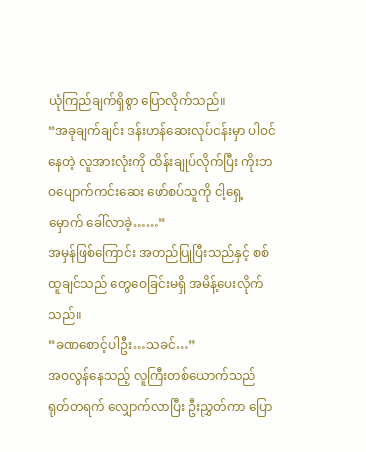ယုံကြည်ချက်ရှိစွာ ပြောလိုက်သည်။
“အခုချက်ချင်း ဒန်းဟန်ဆေးလုပ်ငန်းမှာ ပါဝင်နေတဲ့ လူအားလုံးကို ထိန်းချုပ်လိုက်ပြီး ကိုးဘဝပျောက်ကင်းဆေး ဖော်စပ်သူကို ငါ့ရှေ့မှောက် ခေါ်လာခဲ့……”
အမှန်ဖြစ်ကြောင်း အတည်ပြုပြီးသည်နှင့် စစ်ထူချင်သည် တွေဝေခြင်းမရှိ အမိန့်ပေးလိုက်သည်။
“ခဏစောင့်ပါဦး…သခင်…”
အဝလွန်နေသည့် လူကြီးတစ်ယောက်သည် ရုတ်တရက် လျှောက်လာပြီး ဦးညွှတ်ကာ ပြော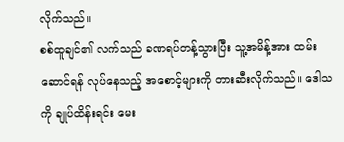လိုက်သည်။
စစ်ထူချင်၏ လက်သည် ခဏရပ်တန့်သွားပြီး သူ့အမိန့်အား ထမ်းဆောင်ရန် လုပ်နေသည့် အစောင့်များကို တားဆီးလိုက်သည်။ ဒေါသကို ချုပ်ထိန်းရင်း မေး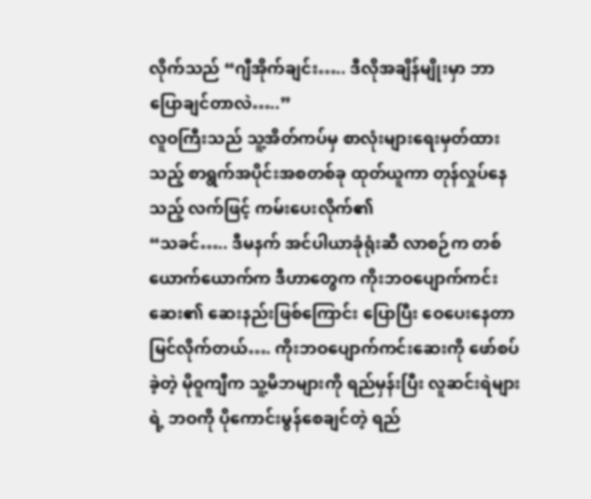လိုက်သည် “ဂျီအိုက်ချင်း….. ဒီလိုအချိန်မျိုးမှာ ဘာပြောချင်တာလဲ…..”
လူဝကြီးသည် သူ့အိတ်ကပ်မှ စာလုံးများရေးမှတ်ထားသည့် စာရွက်အပိုင်းအစတစ်ခု ထုတ်ယူကာ တုန်လှုပ်နေသည့် လက်ဖြင့် ကမ်းပေးလိုက်၏
“သခင်….. ဒီမနက် အင်ပါယာခုံရုံးဆီ လာစဉ်က တစ်ယောက်ယောက်က ဒီဟာတွေက ကိုးဘဝပျောက်ကင်းဆေး၏ ဆေးနည်းဖြစ်ကြောင်း ပြောပြီး ဝေပေးနေတာ မြင်လိုက်တယ်…. ကိုးဘဝပျောက်ကင်းဆေးကို ဖော်စပ်ခဲ့တဲ့ မိုဝူကျီက သူ့မိဘများကို ရည်မှန်းပြီး လူဆင်းရဲများရဲ့ ဘဝကို ပိုကောင်းမွန်စေချင်တဲ့ ရည်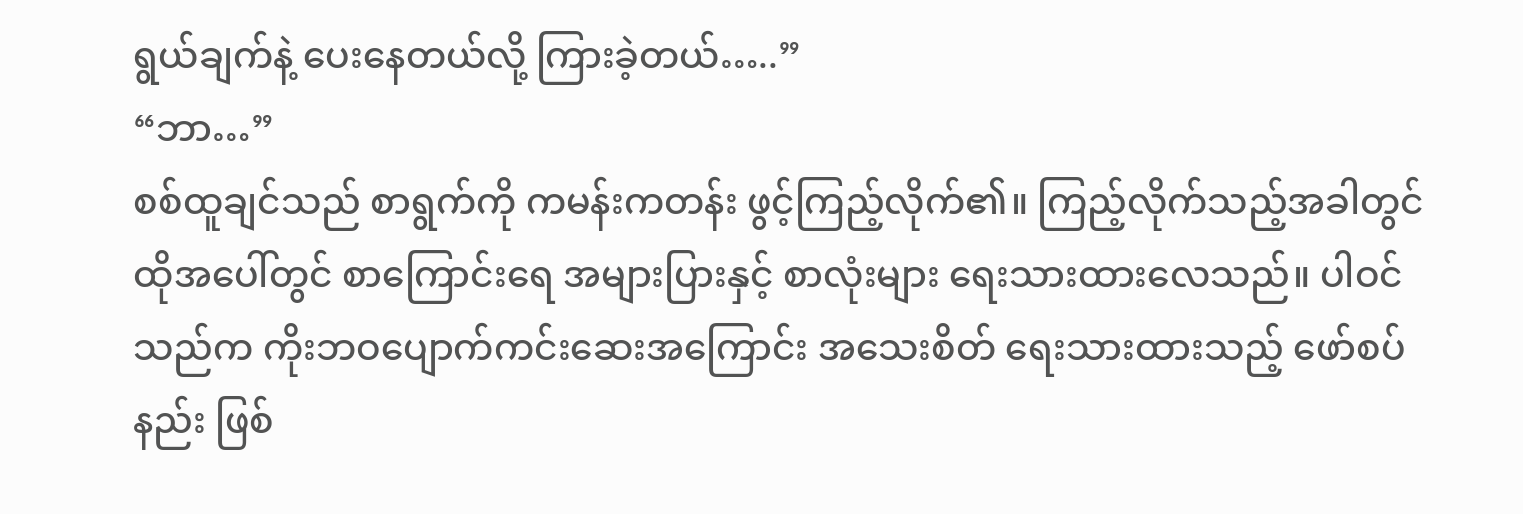ရွယ်ချက်နဲ့ ပေးနေတယ်လို့ ကြားခဲ့တယ်…..”
“ဘာ…”
စစ်ထူချင်သည် စာရွက်ကို ကမန်းကတန်း ဖွင့်ကြည့်လိုက်၏။ ကြည့်လိုက်သည့်အခါတွင် ထိုအပေါ်တွင် စာကြောင်းရေ အများပြားနှင့် စာလုံးများ ရေးသားထားလေသည်။ ပါဝင်သည်က ကိုးဘဝပျောက်ကင်းဆေးအကြောင်း အသေးစိတ် ရေးသားထားသည့် ဖော်စပ်နည်း ဖြစ်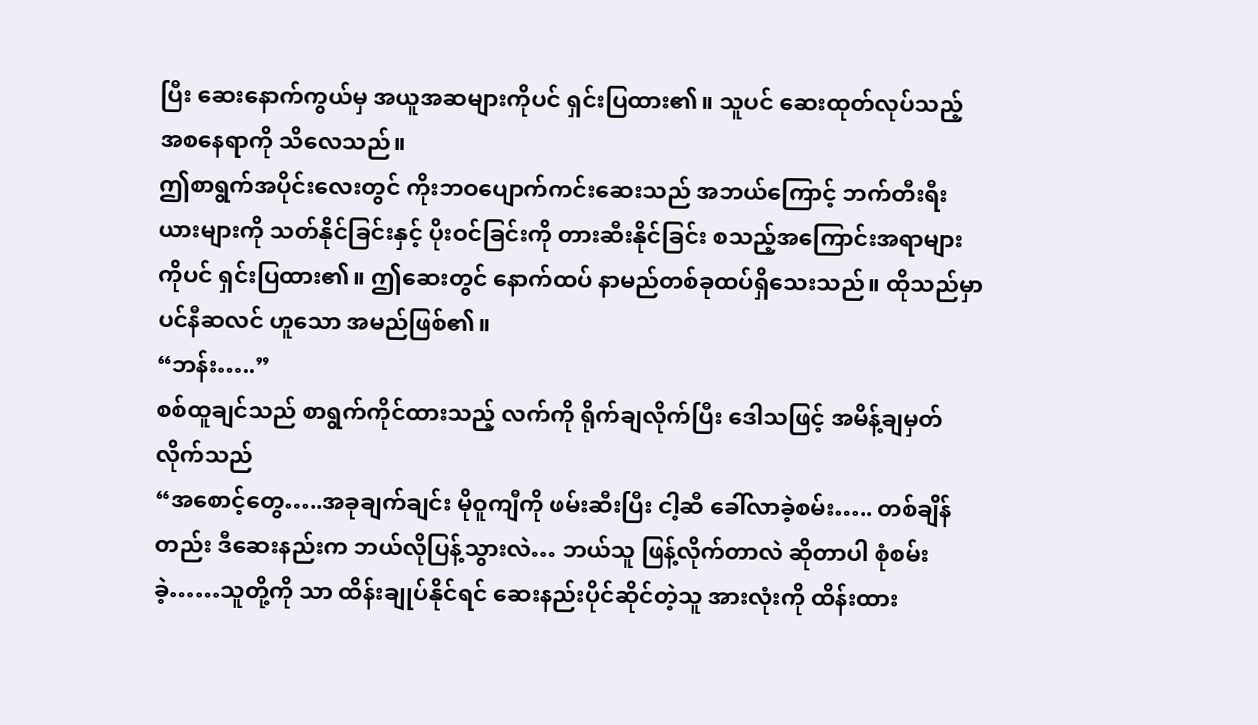ပြီး ဆေးနောက်ကွယ်မှ အယူအဆများကိုပင် ရှင်းပြထား၏။ သူပင် ဆေးထုတ်လုပ်သည့် အစနေရာကို သိလေသည်။
ဤစာရွက်အပိုင်းလေးတွင် ကိုးဘဝပျောက်ကင်းဆေးသည် အဘယ်ကြောင့် ဘက်တီးရီးယားများကို သတ်နိုင်ခြင်းနှင့် ပိုးဝင်ခြင်းကို တားဆီးနိုင်ခြင်း စသည့်အကြောင်းအရာများကိုပင် ရှင်းပြထား၏။ ဤဆေးတွင် နောက်ထပ် နာမည်တစ်ခုထပ်ရှိသေးသည်။ ထိုသည်မှာ ပင်နီဆလင် ဟူသော အမည်ဖြစ်၏။
“ဘန်း…..”
စစ်ထူချင်သည် စာရွက်ကိုင်ထားသည့် လက်ကို ရိုက်ချလိုက်ပြီး ဒေါသဖြင့် အမိန့်ချမှတ်လိုက်သည်
“အစောင့်တွေ…..အခုချက်ချင်း မိုဝူကျီကို ဖမ်းဆီးပြီး ငါ့ဆီ ခေါ်လာခဲ့စမ်း….. တစ်ချိန်တည်း ဒီဆေးနည်းက ဘယ်လိုပြန့်သွားလဲ… ဘယ်သူ ဖြန့်လိုက်တာလဲ ဆိုတာပါ စုံစမ်းခဲ့……သူတို့ကို သာ ထိန်းချုပ်နိုင်ရင် ဆေးနည်းပိုင်ဆိုင်တဲ့သူ အားလုံးကို ထိန်းထား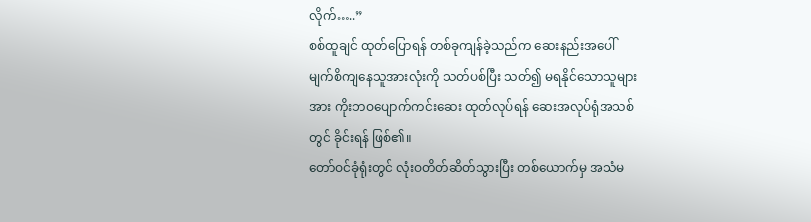လိုက်…..”
စစ်ထူချင် ထုတ်ပြောရန် တစ်ခုကျန်ခဲ့သည်က ဆေးနည်းအပေါ် မျက်စိကျနေသူအားလုံးကို သတ်ပစ်ပြီး သတ်၍ မရနိုင်သောသူများအား ကိုးဘဝပျောက်ကင်းဆေး ထုတ်လုပ်ရန် ဆေးအလုပ်ရုံအသစ်တွင် ခိုင်းရန် ဖြစ်၏။
တော်ဝင်ခုံရုံးတွင် လုံးဝတိတ်ဆိတ်သွားပြီး တစ်ယောက်မှ အသံမ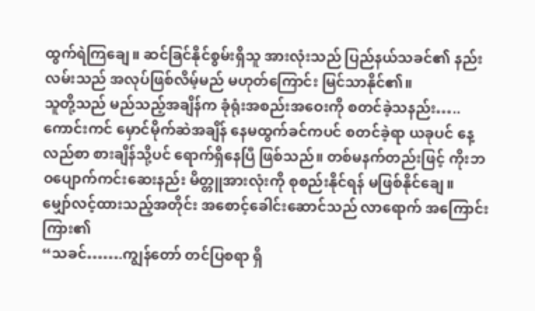ထွက်ရဲကြချေ။ ဆင်ခြင်နိုင်စွမ်းရှိသူ အားလုံးသည် ပြည်နယ်သခင်၏ နည်းလမ်းသည် အလုပ်ဖြစ်လိမ့်မည် မဟုတ်ကြောင်း မြင်သာနိုင်၏။
သူတို့သည် မည်သည့်အချိန်က ခုံရုံးအစည်းအဝေးကို စတင်ခဲ့သနည်း….. ကောင်းကင် မှောင်မိုက်ဆဲအချိန် နေမထွက်ခင်ကပင် စတင်ခဲ့ရာ ယခုပင် နေ့လည်စာ စားချိန်သို့ပင် ရောက်ရှိနေပြီ ဖြစ်သည်။ တစ်မနက်တည်းဖြင့် ကိုးဘဝပျောက်ကင်းဆေးနည်း မိတ္တူအားလုံးကို စုစည်းနိုင်ရန် မဖြစ်နိုင်ချေ။
မျှော်လင့်ထားသည့်အတိုင်း အစောင့်ခေါင်းဆောင်သည် လာရောက် အကြောင်းကြား၏
“သခင်…….ကျွန်တော် တင်ပြစရာ ရှိ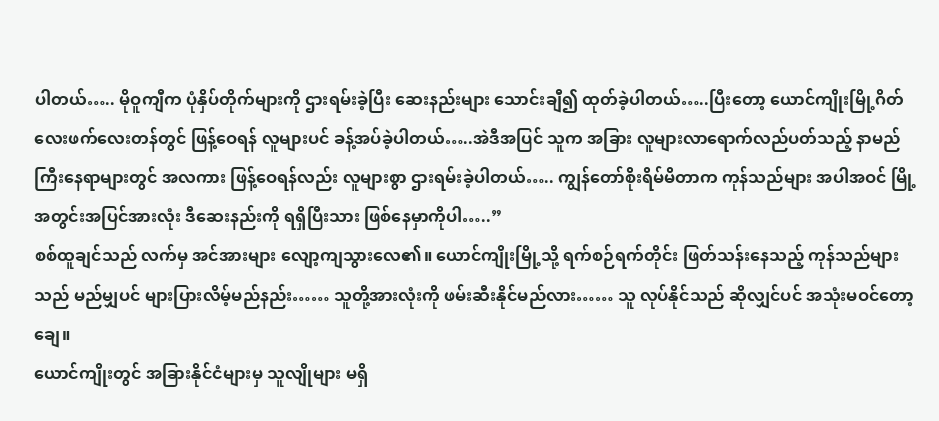ပါတယ်….. မိုဝူကျီက ပုံနှိပ်တိုက်များကို ဌားရမ်းခဲ့ပြီး ဆေးနည်းများ သောင်းချီ၍ ထုတ်ခဲ့ပါတယ်…..ပြီးတော့ ယောင်ကျိုးမြို့ဂိတ် လေးဖက်လေးတန်တွင် ဖြန့်ဝေရန် လူများပင် ခန့်အပ်ခဲ့ပါတယ်…..အဲဒီအပြင် သူက အခြား လူများလာရောက်လည်ပတ်သည့် နာမည်ကြီးနေရာများတွင် အလကား ဖြန့်ဝေရန်လည်း လူများစွာ ဌားရမ်းခဲ့ပါတယ်….. ကျွန်တော်စိုးရိမ်မိတာက ကုန်သည်များ အပါအဝင် မြို့အတွင်းအပြင်အားလုံး ဒီဆေးနည်းကို ရရှိပြီးသား ဖြစ်နေမှာကိုပါ…..”
စစ်ထူချင်သည် လက်မှ အင်အားများ လျော့ကျသွားလေ၏။ ယောင်ကျိုးမြို့သို့ ရက်စဉ်ရက်တိုင်း ဖြတ်သန်းနေသည့် ကုန်သည်များသည် မည်မျှပင် များပြားလိမ့်မည်နည်း…… သူတို့အားလုံးကို ဖမ်းဆီးနိုင်မည်လား…… သူ လုပ်နိုင်သည် ဆိုလျှင်ပင် အသုံးမဝင်တော့ချေ။
ယောင်ကျိုးတွင် အခြားနိုင်ငံများမှ သူလျိုများ မရှိ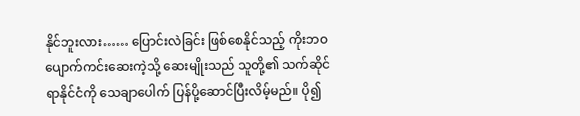နိုင်ဘူးလား…… ပြောင်းလဲခြင်း ဖြစ်စေနိုင်သည့် ကိုးဘဝပျောက်ကင်းဆေးကဲ့သို့ ဆေးမျိုးသည် သူတို့၏ သက်ဆိုင်ရာနိုင်ငံကို သေချာပေါက် ပြန်ပို့ဆောင်ပြီးလိမ့်မည်။ ပို၍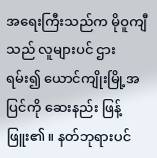အရေးကြီးသည်က မိုဝူကျီသည် လူများပင် ဌားရမ်း၍ ယောင်ကျိုးမြို့အပြင်ကို ဆေးနည်း ဖြန့်ဖြူး၏။ နတ်ဘုရားပင်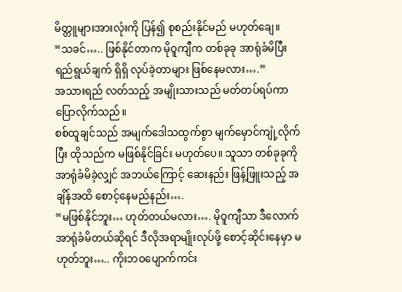မိတ္တူများအားလုံးကို ပြန်၍ စုစည်းနိုင်မည် မဟုတ်ချေ။
“သခင်….. ဖြစ်နိုင်တာက မိုဝူကျီက တစ်ခုခု အာရုံခံမိပြီး ရည်ရွယ်ချက် ရှိရှိ လုပ်ခဲ့တာများ ဖြစ်နေမလား….”
အသားရည် လတ်သည့် အမျိုးသားသည် မတ်တပ်ရပ်ကာ ပြောလိုက်သည်။
စစ်ထူချင်သည် အမျက်ဒေါသထွက်စွာ မျက်မှောင်ကျုံ့လိုက်ပြီး ထိုသည်က မဖြစ်နိုင်ခြင်း မဟုတ်ပေ။ သူသာ တစ်ခုခုကို အာရုံခံမိခဲ့လျှင် အဘယ်ကြောင့် ဆေးနည်း ဖြန့်ဖြူးသည့် အချိန်အထိ စောင့်နေမည်နည်း….
“မဖြစ်နိုင်ဘူး… ဟုတ်တယ်မလား…. မိုဝူကျီသာ ဒီလောက် အာရုံခံမိတယ်ဆိုရင် ဒီလိုအရာမျိုးလုပ်ဖို့ စောင့်ဆိုင်းနေမှာ မဟုတ်ဘူး….. ကိုးဘဝပျောက်ကင်း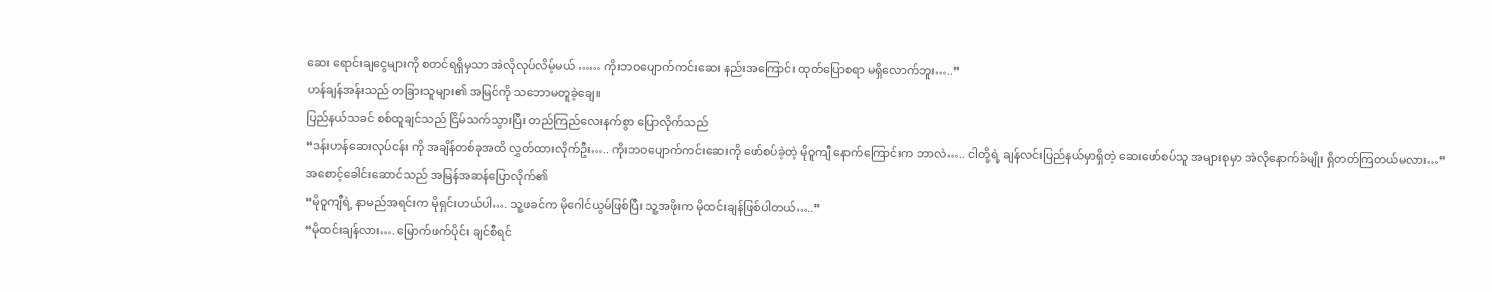ဆေး ရောင်းချငွေများကို စတင်ရရှိမှသာ အဲလိုလုပ်လိမ့်မယ် …… ကိုးဘဝပျောက်ကင်းဆေး နည်းအကြောင်း ထုတ်ပြောစရာ မရှိလောက်ဘူး…..”
ဟန်ချန်အန်းသည် တခြားသူများ၏ အမြင်ကို သဘောမတူခဲ့ချေ။
ပြည်နယ်သခင် စစ်ထူချင်သည် ငြိမ်သက်သွားပြီး တည်ကြည်လေးနက်စွာ ပြောလိုက်သည်
“ဒန်းဟန်ဆေးလုပ်ငန်း ကို အချိန်တစ်ခုအထိ လွှတ်ထားလိုက်ဦး….. ကိုးဘဝပျောက်ကင်းဆေးကို ဖော်စပ်ခဲ့တဲ့ မိုဝူကျီ နောက်ကြောင်းက ဘာလဲ….. ငါတို့ရဲ့ ချန်လင်းပြည်နယ်မှာရှိတဲ့ ဆေးဖော်စပ်သူ အများစုမှာ အဲလိုနောက်ခံမျိုး ရှိတတ်ကြတယ်မလား…”
အစောင့်ခေါင်းဆောင်သည် အမြန်အဆန်ပြောလိုက်၏
“မိုဝူကျီရဲ့ နာမည်အရင်းက မိုရှင်းဟယ်ပါ…. သူ့ဖခင်က မိုဂေါင်ယွမ်ဖြစ်ပြီး သူ့အဖိုးက မိုထင်းချန်ဖြစ်ပါတယ်…..”
“မိုထင်းချန်လား…. မြောက်ဖက်ပိုင်း ချင်စီရင်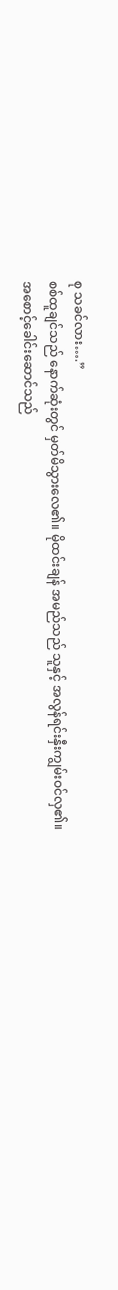စု သခင်လား….”
စစ်ထူချင်သည် နောက်ဆုံးတွင် မှတ်မိသွားလေ၏။ မိုထင်းချန် အမည်သည် သူနှင့် အလွန်ရင်းနှီးကျွမ်းဝင်လှ၏။
အစောင့်ခေါင်းဆောင်သည်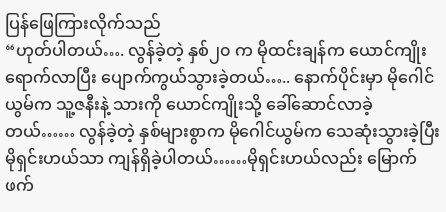ပြန်ဖြေကြားလိုက်သည်
“ဟုတ်ပါတယ်…. လွန်ခဲ့တဲ့ နှစ်၂၀ က မိုထင်းချန်က ယောင်ကျိုးရောက်လာပြီး ပျောက်ကွယ်သွားခဲ့တယ်….. နောက်ပိုင်းမှာ မိုဂေါင်ယွမ်က သူ့ဇနီးနဲ့ သားကို ယောင်ကျိုးသို့ ခေါ်ဆောင်လာခဲ့တယ်…… လွန်ခဲ့တဲ့ နှစ်များစွာက မိုဂေါင်ယွမ်က သေဆုံးသွားခဲ့ပြီး မိုရှင်းဟယ်သာ ကျန်ရှိခဲ့ပါတယ်……မိုရှင်းဟယ်လည်း မြောက်ဖက်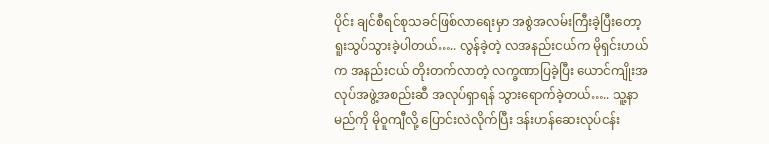ပိုင်း ချင်စီရင်စုသခင်ဖြစ်လာရေးမှာ အစွဲအလမ်းကြီးခဲ့ပြီးတော့ ရူးသွပ်သွားခဲ့ပါတယ်….. လွန်ခဲ့တဲ့ လအနည်းငယ်က မိုရှင်းဟယ်က အနည်းငယ် တိုးတက်လာတဲ့ လက္ခဏာပြခဲ့ပြီး ယောင်ကျိုးအလုပ်အဖွဲ့အစည်းဆီ အလုပ်ရှာရန် သွားရောက်ခဲ့တယ်….. သူ့နာမည်ကို မိုဝူကျီလို့ ပြောင်းလဲလိုက်ပြီး ဒန်းဟန်ဆေးလုပ်ငန်း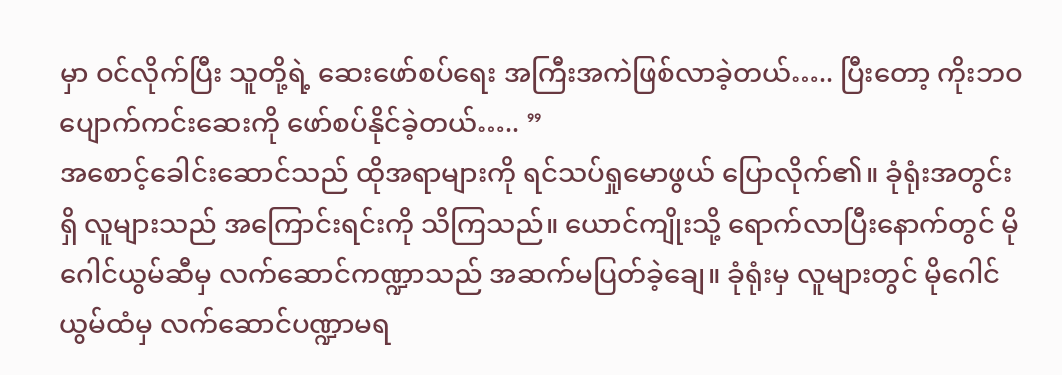မှာ ဝင်လိုက်ပြီး သူတို့ရဲ့ ဆေးဖော်စပ်ရေး အကြီးအကဲဖြစ်လာခဲ့တယ်….. ပြီးတော့ ကိုးဘဝပျောက်ကင်းဆေးကို ဖော်စပ်နိုင်ခဲ့တယ်….. ”
အစောင့်ခေါင်းဆောင်သည် ထိုအရာများကို ရင်သပ်ရှုမောဖွယ် ပြောလိုက်၏။ ခုံရုံးအတွင်းရှိ လူများသည် အကြောင်းရင်းကို သိကြသည်။ ယောင်ကျိုးသို့ ရောက်လာပြီးနောက်တွင် မိုဂေါင်ယွမ်ဆီမှ လက်ဆောင်ကဏ္ဍာသည် အဆက်မပြတ်ခဲ့ချေ။ ခုံရုံးမှ လူများတွင် မိုဂေါင်ယွမ်ထံမှ လက်ဆောင်ပဏ္ဍာမရ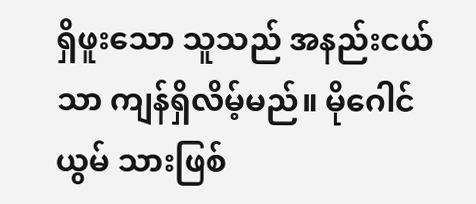ရှိဖူးသော သူသည် အနည်းငယ်သာ ကျန်ရှိလိမ့်မည်။ မိုဂေါင်ယွမ် သားဖြစ်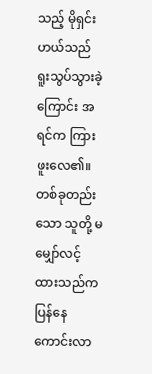သည့် မိုရှင်းဟယ်သည် ရူးသွပ်သွားခဲ့ကြောင်း အရင်က ကြားဖူးလေ၏။ တစ်ခုတည်းသော သူတို့ မမျှော်လင့်ထားသည်က ပြန်နေကောင်းလာ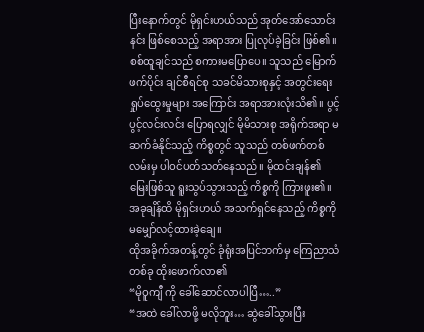ပြီးနောက်တွင် မိုရှင်းဟယ်သည် အုတ်အော်သောင်းနင်း ဖြစ်စေသည့် အရာအား ပြုလုပ်ခဲ့ခြင်း ဖြစ်၏။
စစ်ထူချင်သည် စကားမပြောပေ။ သူသည် မြောက်ဖက်ပိုင်း ချင်စီရင်စု သခင်မိသားစုနှင့် အတွင်းရေး ရှုပ်ထွေးမှုများ အကြောင်း အရာအားလုံးသိ၏။ ပွင့်ပွင့်လင်းလင်း ပြောရလျှင် မိုမိသားစု အရိုက်အရာ မဆက်ခံနိုင်သည့် ကိစ္စတွင် သူသည် တစ်ဖက်တစ်လမ်းမှ ပါဝင်ပတ်သတ်နေသည်။ မိုထင်းချန်၏ မြေးဖြစ်သူ ရူးသွပ်သွားသည့် ကိစ္စကို ကြားဖူး၏။ အခုချိန်ထိ မိုရှင်းဟယ် အသက်ရှင်နေသည့် ကိစ္စကို မမျှော်လင့်ထားခဲ့ချေ။
ထိုအခိုက်အတန့်တွင် ခုံရုံးအပြင်ဘက်မှ ကြေညာသံတစ်ခု ထိုးဖောက်လာ၏
“မိုဝူကျီ ကို ခေါ်ဆောင်လာပါပြီ…..”
“အထဲ ခေါ်လာဖို့ မလိုဘူး… ဆွဲခေါ်သွားပြီး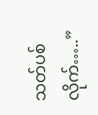သတ်ပစ်လိုက်…..”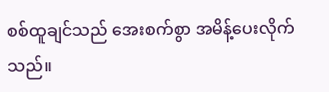စစ်ထူချင်သည် အေးစက်စွာ အမိန့်ပေးလိုက်သည်။